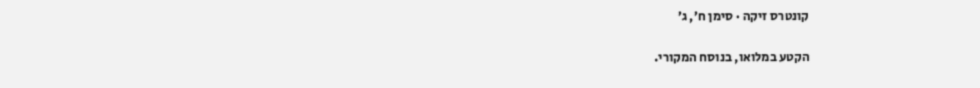קונטרס זיקה · סימן ח׳, ג׳

הקטע במלואו, בנוסח המקורי.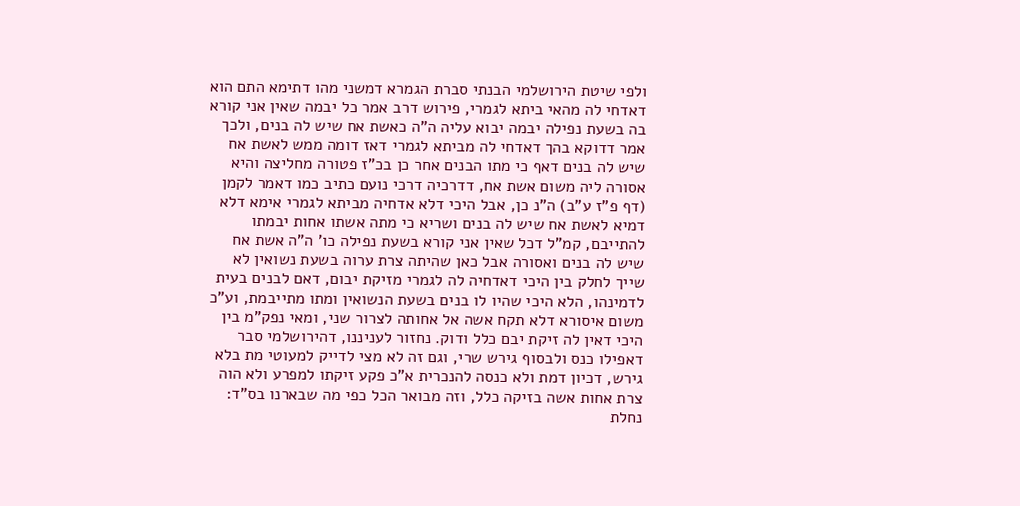ולפי שיטת הירושלמי הבנתי סברת הגמרא דמשני מהו דתימא התם הוא דאדחי לה מהאי ביתא לגמרי, פירוש דרב אמר כל יבמה שאין אני קורא בה בשעת נפילה יבמה יבוא עליה ה"ה כאשת אח שיש לה בנים, ולכך אמר דדוקא בהך דאדחי לה מביתא לגמרי דאז דומה ממש לאשת אח שיש לה בנים דאף כי מתו הבנים אחר כן בכ"ז פטורה מחליצה והיא אסורה ליה משום אשת אח, דדרכיה דרכי נועם כתיב כמו דאמר לקמן (דף פ"ז ע"ב) ה"נ כן, אבל היכי דלא אדחיה מביתא לגמרי אימא דלא דמיא לאשת אח שיש לה בנים ושריא כי מתה אשתו אחות יבמתו להתייבם, קמ"ל דכל שאין אני קורא בשעת נפילה כו' ה"ה אשת אח שיש לה בנים ואסורה אבל כאן שהיתה צרת ערוה בשעת נשואין לא שייך לחלק בין היכי דאדחיה לה לגמרי מזיקת יבום, דאם לבנים בעית לדמינהו, הלא היכי שהיו לו בנים בשעת הנשואין ומתו מתייבמת, וע"כ משום איסורא דלא תקח אשה אל אחותה לצרור שני, ומאי נפק"מ בין היכי דאין לה זיקת יבם כלל ודוק. נחזור לעניננו, דהירושלמי סבר דאפילו כנס ולבסוף גירש שרי, וגם זה לא מצי לדייק למעוטי מת בלא גירש, דכיון דמת ולא כנסה להנכרית א"כ פקע זיקתו למפרע ולא הוה צרת אחות אשה בזיקה כלל, וזה מבואר הכל כפי מה שבארנו בס"ד:
נחלת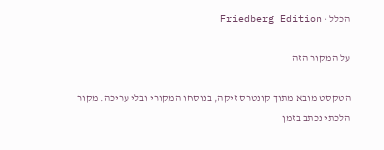הכלל · Friedberg Edition

על המקור הזה

הטקסט מובא מתוך קונטרס זיקה, בנוסחו המקורי ובלי עריכה. מקור הלכתי נכתב בזמן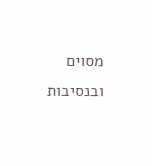מסוים ובנסיבות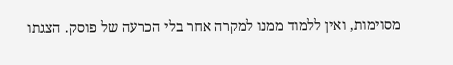מסוימות, ואין ללמוד ממנו למקרה אחר בלי הכרעה של פוסק. הצגתו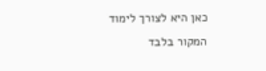כאן היא לצורך לימוד המקור בלבד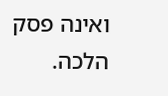ואינה פסק הלכה.